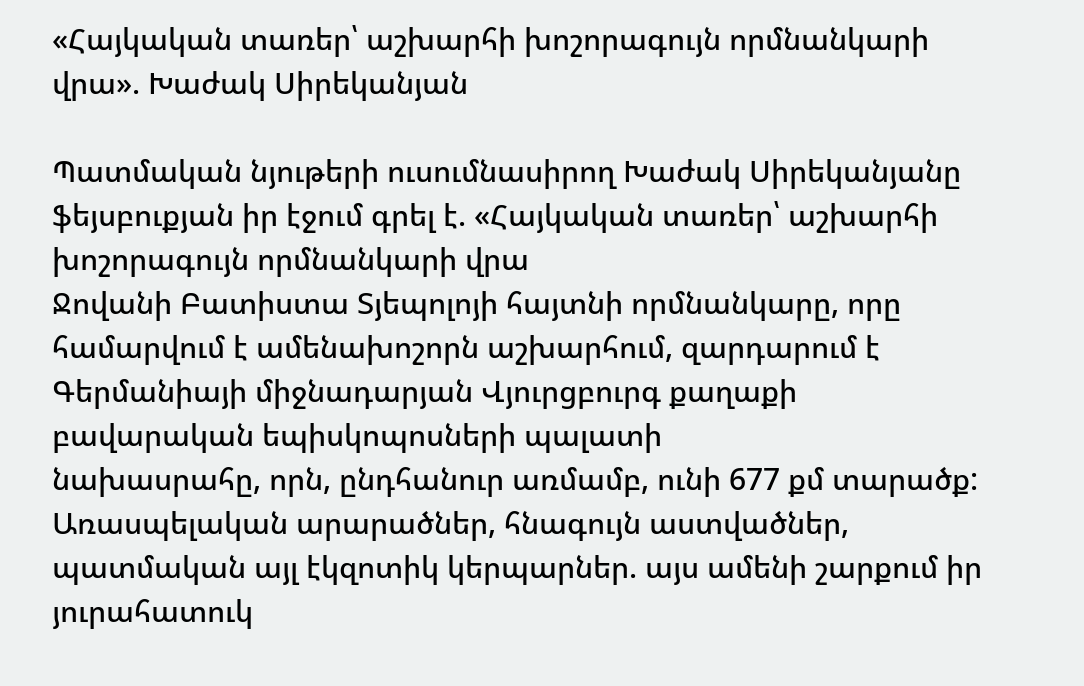«Հայկական տառեր՝ աշխարհի խոշորագույն որմնանկարի վրա». Խաժակ Սիրեկանյան

Պատմական նյութերի ուսումնասիրող Խաժակ Սիրեկանյանը ֆեյսբուքյան իր էջում գրել է. «Հայկական տառեր՝ աշխարհի խոշորագույն որմնանկարի վրա
Ջովանի Բատիստա Տյեպոլոյի հայտնի որմնանկարը, որը համարվում է ամենախոշորն աշխարհում, զարդարում է Գերմանիայի միջնադարյան Վյուրցբուրգ քաղաքի բավարական եպիսկոպոսների պալատի
նախասրահը, որն, ընդհանուր առմամբ, ունի 677 քմ տարածք:
Առասպելական արարածներ, հնագույն աստվածներ, պատմական այլ էկզոտիկ կերպարներ. այս ամենի շարքում իր յուրահատուկ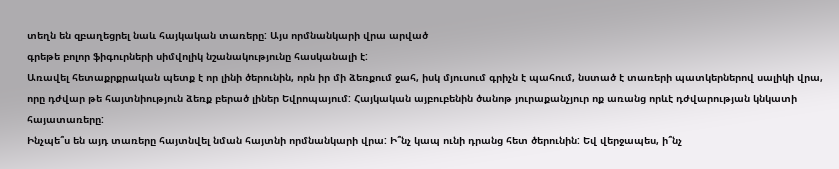տեղն են զբաղեցրել նաև հայկական տառերը: Այս որմնանկարի վրա արված
գրեթե բոլոր ֆիգուրների սիմվոլիկ նշանակությունը հասկանալի է:
Առավել հետաքրքրական պետք է որ լինի ծերունին, որն իր մի ձեռքում ջահ, իսկ մյուսում գրիչն է պահում, նստած է տառերի պատկերներով սալիկի վրա, որը դժվար թե հայտնիություն ձեռք բերած լիներ Եվրոպայում: Հայկական այբուբենին ծանոթ յուրաքանչյուր ոք առանց որևէ դժվարության կնկատի
հայատառերը:
Ինչպե՞ս են այդ տառերը հայտնվել նման հայտնի որմնանկարի վրա: Ի՞նչ կապ ունի դրանց հետ ծերունին: Եվ վերջապես, ի՞նչ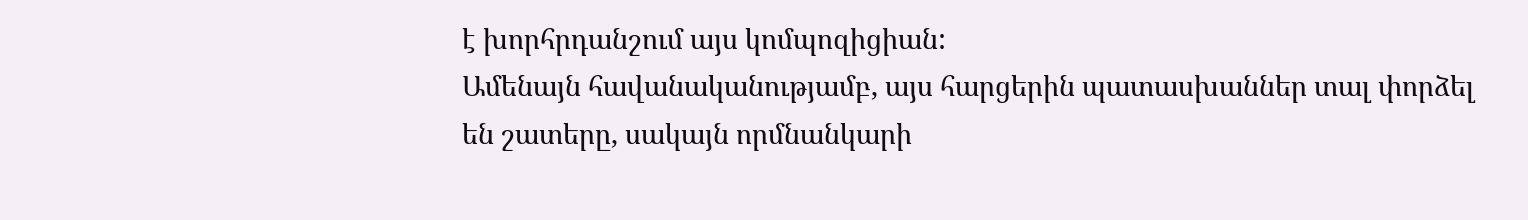է խորհրդանշում այս կոմպոզիցիան:
Ամենայն հավանականությամբ, այս հարցերին պատասխաններ տալ փորձել են շատերը, սակայն որմնանկարի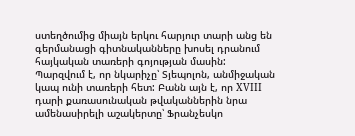ստեղծումից միայն երկու հարյուր տարի անց են գերմանացի գիտնականները խոսել դրանում հայկական տառերի գոյության մասին:
Պարզվում է, որ նկարիչը՝ Տյեպոլոն, անմիջական կապ ունի տառերի հետ: Բանն այն է, որ XVIII դարի քառասունական թվականներին նրա ամենասիրելի աշակերտը՝ Ֆրանչեսկո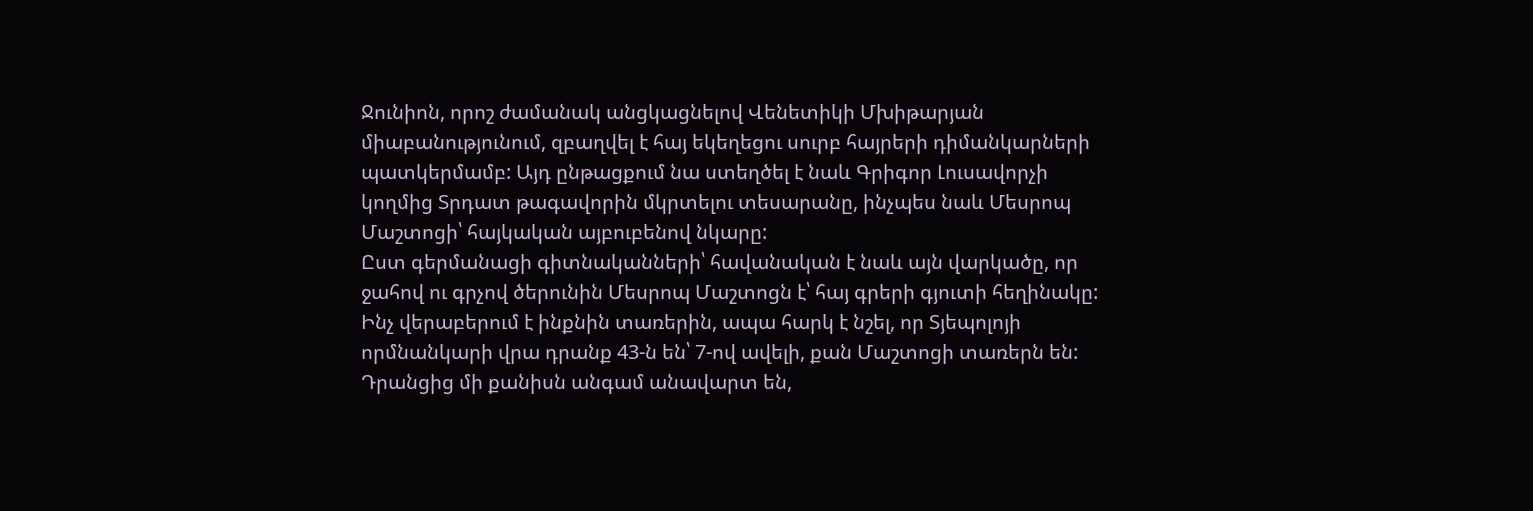Ջունիոն, որոշ ժամանակ անցկացնելով Վենետիկի Մխիթարյան միաբանությունում, զբաղվել է հայ եկեղեցու սուրբ հայրերի դիմանկարների պատկերմամբ: Այդ ընթացքում նա ստեղծել է նաև Գրիգոր Լուսավորչի կողմից Տրդատ թագավորին մկրտելու տեսարանը, ինչպես նաև Մեսրոպ Մաշտոցի՝ հայկական այբուբենով նկարը:
Ըստ գերմանացի գիտնականների՝ հավանական է նաև այն վարկածը, որ ջահով ու գրչով ծերունին Մեսրոպ Մաշտոցն է՝ հայ գրերի գյուտի հեղինակը: Ինչ վերաբերում է ինքնին տառերին, ապա հարկ է նշել, որ Տյեպոլոյի որմնանկարի վրա դրանք 43-ն են՝ 7-ով ավելի, քան Մաշտոցի տառերն են: Դրանցից մի քանիսն անգամ անավարտ են,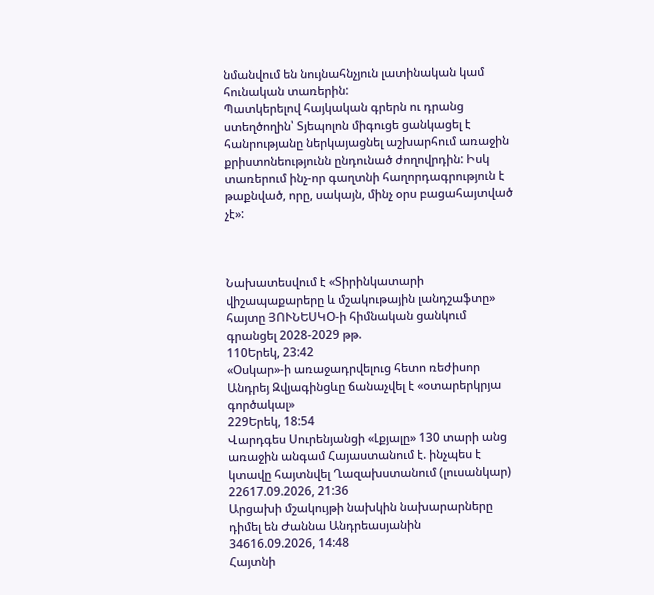նմանվում են նույնահնչյուն լատինական կամ հունական տառերին:
Պատկերելով հայկական գրերն ու դրանց ստեղծողին՝ Տյեպոլոն միգուցե ցանկացել է հանրությանը ներկայացնել աշխարհում առաջին քրիստոնեությունն ընդունած ժողովրդին: Իսկ տառերում ինչ-որ գաղտնի հաղորդագրություն է թաքնված, որը, սակայն, մինչ օրս բացահայտված չէ»:



Նախատեսվում է «Տիրինկատարի վիշապաքարերը և մշակութային լանդշաֆտը» հայտը ՅՈՒՆԵՍԿՕ-ի հիմնական ցանկում գրանցել 2028-2029 թթ.
110Երեկ, 23:42
«Օսկար»-ի առաջադրվելուց հետո ռեժիսոր Անդրեյ Զվյագինցևը ճանաչվել է «օտարերկրյա գործակալ»
229Երեկ, 18:54
Վարդգես Սուրենյանցի «Լքյալը» 130 տարի անց առաջին անգամ Հայաստանում է. ինչպես է կտավը հայտնվել Ղազախստանում (լուսանկար)
22617.09.2026, 21:36
Արցախի մշակույթի նախկին նախարարները դիմել են Ժաննա Անդրեասյանին
34616.09.2026, 14:48
Հայտնի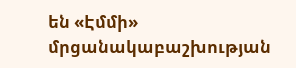են «Էմմի» մրցանակաբաշխության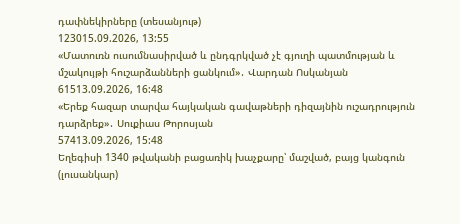դափնեկիրները (տեսանյութ)
123015.09.2026, 13:55
«Մատուռն ուսումնասիրված և ընդգրկված չէ գյուղի պատմության և մշակույթի հուշարձանների ցանկում»․ Վարդան Ոսկանյան
61513.09.2026, 16:48
«Երեք հազար տարվա հայկական գավաթների դիզայնին ուշադրություն դարձրեք»․ Սուքիաս Թորոսյան
57413.09.2026, 15:48
Եղեգիսի 1340 թվականի բացառիկ խաչքարը՝ մաշված, բայց կանգուն (լուսանկար)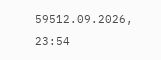59512.09.2026, 23:54